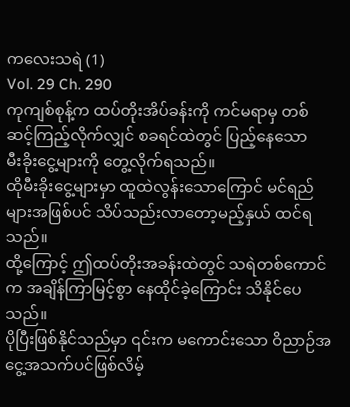ကလေးသရဲ (1)
Vol. 29 Ch. 290
ကုကျစ်စုန့်က ထပ်တိုးအိပ်ခန်းကို ကင်မရာမှ တစ်ဆင့်ကြည့်လိုက်လျှင် စခရင်ထဲတွင် ပြည့်နေသော
မီးခိုးငွေ့များကို တွေ့လိုက်ရသည်။
ထိုမီးခိုးငွေ့များမှာ ထူထဲလွန်းသောကြောင် မင်ရည်များအဖြစ်ပင် သိပ်သည်းလာတော့မည့်နှယ် ထင်ရသည်။
ထို့ကြောင့် ဤထပ်တိုးအခန်းထဲတွင် သရဲတစ်ကောင်က အချိန်ကြာမြင့်စွာ နေထိုင်ခဲ့ကြောင်း သိနိုင်ပေသည်။
ပိုပြီးဖြစ်နိုင်သည်မှာ ၎င်းက မကောင်းသော ဝိညာဉ်အငွေ့အသက်ပင်ဖြစ်လိမ့်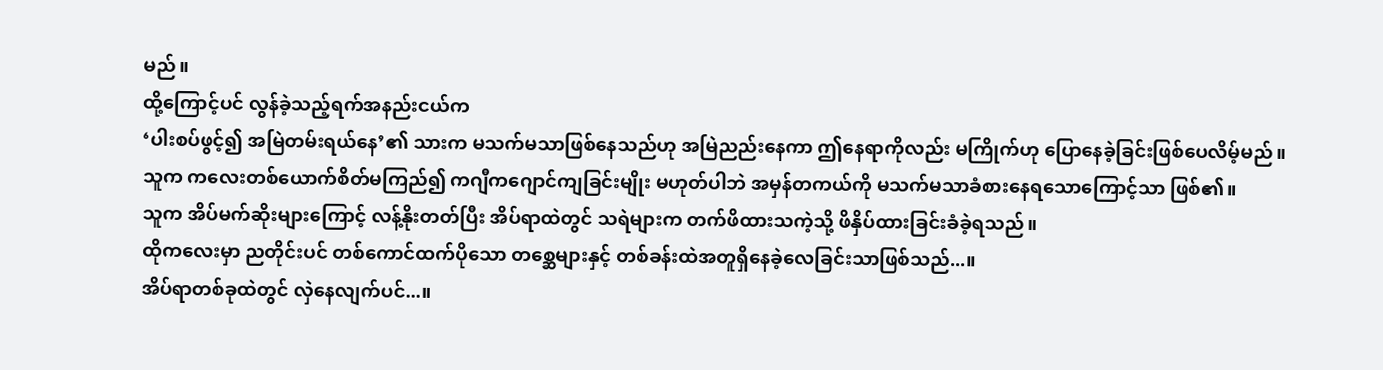မည်။
ထို့ကြောင့်ပင် လွန်ခဲ့သည့်ရက်အနည်းငယ်က
‘ပါးစပ်ဖွင့်၍ အမြဲတမ်းရယ်နေ’၏ သားက မသက်မသာဖြစ်နေသည်ဟု အမြဲညည်းနေကာ ဤနေရာကိုလည်း မကြိုက်ဟု ပြောနေခဲ့ခြင်းဖြစ်ပေလိမ့်မည်။
သူက ကလေးတစ်ယောက်စိတ်မကြည်၍ ကဂျီကဂျောင်ကျခြင်းမျိုး မဟုတ်ပါဘဲ အမှန်တကယ်ကို မသက်မသာခံစားနေရသောကြောင့်သာ ဖြစ်၏။
သူက အိပ်မက်ဆိုးများကြောင့် လန့်နိုးတတ်ပြီး အိပ်ရာထဲတွင် သရဲများက တက်ဖိထားသကဲ့သို့ ဖိနှိပ်ထားခြင်းခံခဲ့ရသည်။
ထိုကလေးမှာ ညတိုင်းပင် တစ်ကောင်ထက်ပိုသော တစ္ဆေများနှင့် တစ်ခန်းထဲအတူရှိနေခဲ့လေခြင်းသာဖြစ်သည်...။
အိပ်ရာတစ်ခုထဲတွင် လှဲနေလျက်ပင်...။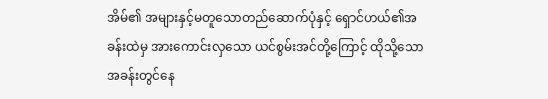အိမ်၏ အများနှင့်မတူသောတည်ဆောက်ပုံနှင့် ရှောင်ဟယ်၏အခန်းထဲမှ အားကောင်းလှသော ယင်စွမ်းအင်တို့ကြောင့် ထိုသို့သော အခန်းတွင်နေ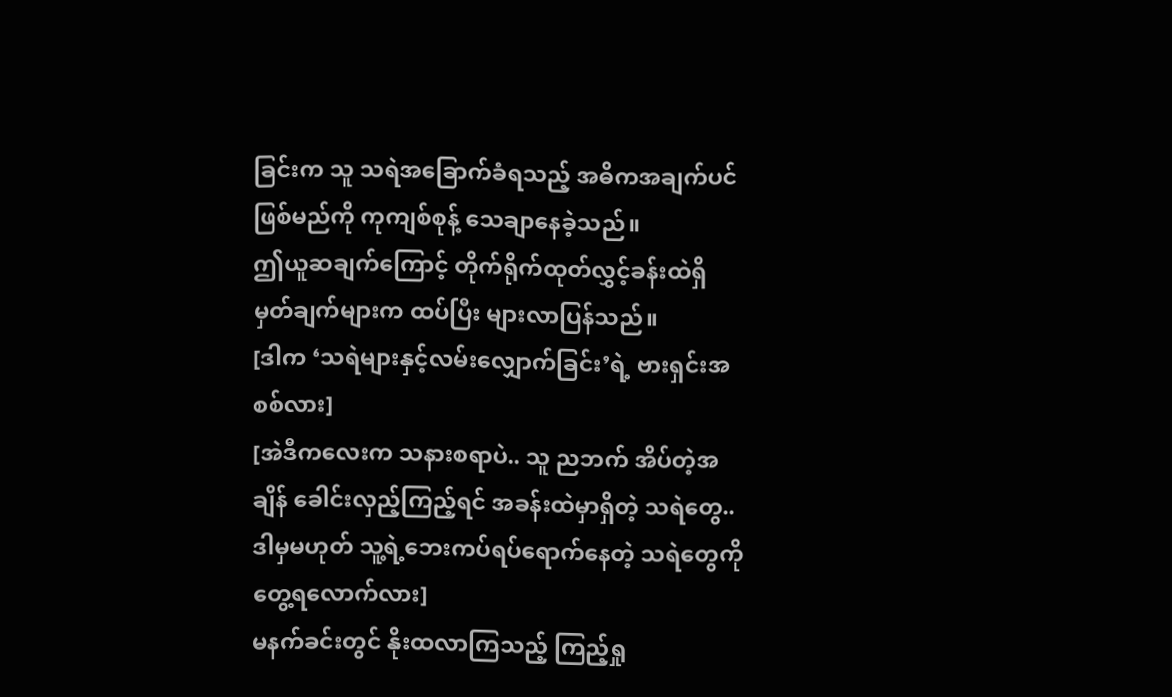ခြင်းက သူ သရဲအခြောက်ခံရသည့် အဓိကအချက်ပင်ဖြစ်မည်ကို ကုကျစ်စုန့် သေချာနေခဲ့သည်။
ဤယူဆချက်ကြောင့် တိုက်ရိုက်ထုတ်လွှင့်ခန်းထဲရှိ မှတ်ချက်များက ထပ်ပြီး များလာပြန်သည်။
[ဒါက ‘သရဲများနှင့်လမ်းလျှောက်ခြင်း’ရဲ့ ဗားရှင်းအစစ်လား]
[အဲဒီကလေးက သနားစရာပဲ.. သူ ညဘက် အိပ်တဲ့အချိန် ခေါင်းလှည့်ကြည့်ရင် အခန်းထဲမှာရှိတဲ့ သရဲတွေ.. ဒါမှမဟုတ် သူ့ရဲ့ဘေးကပ်ရပ်ရောက်နေတဲ့ သရဲတွေကို တွေ့ရလောက်လား]
မနက်ခင်းတွင် နိုးထလာကြသည့် ကြည့်ရှု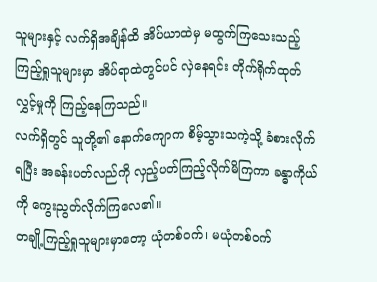သူများနှင့် လက်ရှိအချိန်ထိ အိပ်ယာထဲမှ မထွက်ကြသေးသည့် ကြည့်ရှုသူများမှာ အိပ်ရာထဲတွင်ပင် လှဲနေရင်း တိုက်ရိုက်ထုတ်လွှင့်မှုကို ကြည့်နေကြသည်။
လက်ရှိတွင် သူတို့၏ နောက်ကျောက စိမ့်သွားသကဲ့သို့ ခံစားလိုက်ရပြီး အခန်းပတ်လည်ကို လှည့်ပတ်ကြည့်လိုက်မိကြကာ ခန္ဓာကိုယ်ကို ကွေးညွတ်လိုက်ကြလေ၏။
တချို့ကြည့်ရှုသူများမှာတော့ ယုံတစ်ဝက်၊ မယုံတစ်ဝက်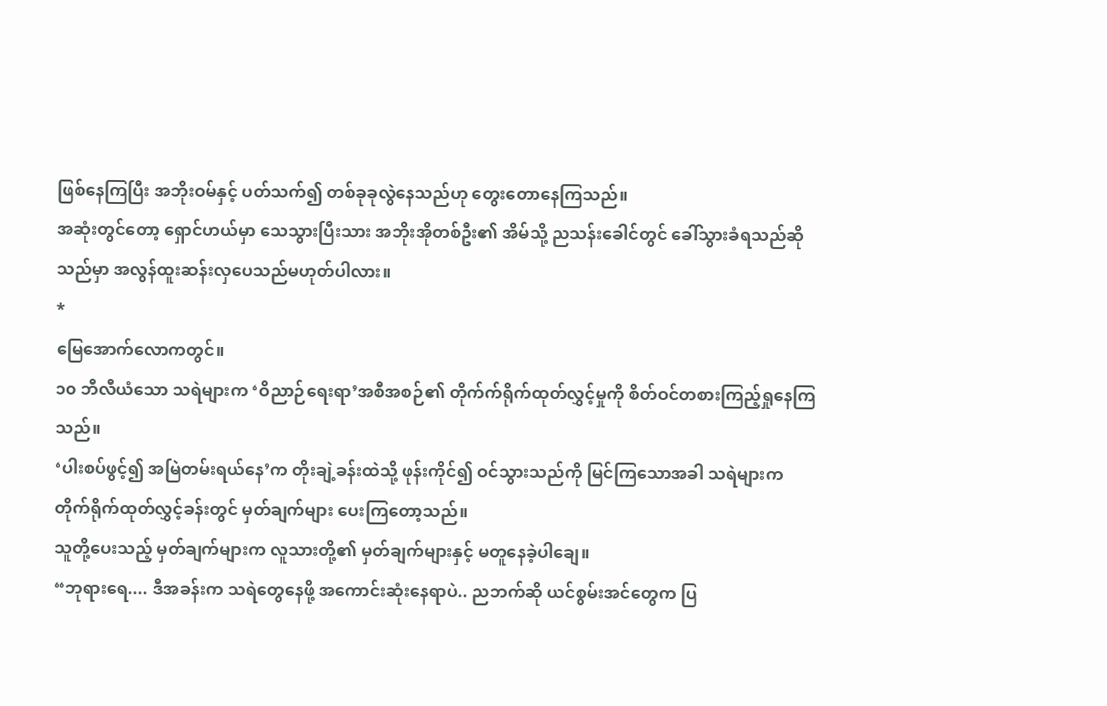ဖြစ်နေကြပြီး အဘိုးဝမ်နှင့် ပတ်သက်၍ တစ်ခုခုလွဲနေသည်ဟု တွေးတောနေကြသည်။
အဆုံးတွင်တော့ ရှောင်ဟယ်မှာ သေသွားပြီးသား အဘိုးအိုတစ်ဦး၏ အိမ်သို့ ညသန်းခေါင်တွင် ခေါ်သွားခံရသည်ဆိုသည်မှာ အလွန်ထူးဆန်းလှပေသည်မဟုတ်ပါလား။
*
မြေအောက်လောကတွင်။
၁၀ ဘီလီယံသော သရဲများက ‘ဝိညာဉ်ရေးရာ’အစီအစဉ်၏ တိုက်က်ရိုက်ထုတ်လွှင့်မှုကို စိတ်ဝင်တစားကြည့်ရှုနေကြသည်။
‘ပါးစပ်ဖွင့်၍ အမြဲတမ်းရယ်နေ’က တိုးချဲ့ခန်းထဲသို့ ဖုန်းကိုင်၍ ဝင်သွားသည်ကို မြင်ကြသောအခါ သရဲများက တိုက်ရိုက်ထုတ်လွှင့်ခန်းတွင် မှတ်ချက်များ ပေးကြတော့သည်။
သူတို့ပေးသည့် မှတ်ချက်များက လူသားတို့၏ မှတ်ချက်များနှင့် မတူနေခဲ့ပါချေ။
“ဘုရားရေ.... ဒီအခန်းက သရဲတွေနေဖို့ အကောင်းဆုံးနေရာပဲ.. ညဘက်ဆို ယင်စွမ်းအင်တွေက ပြ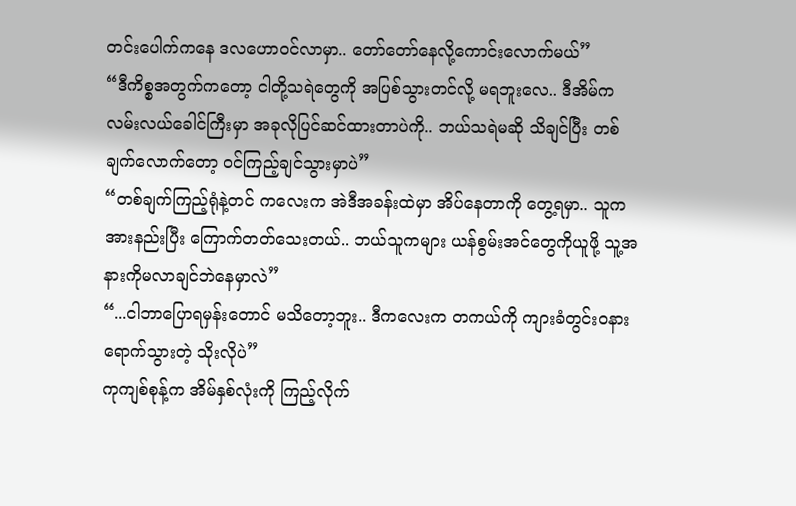တင်းပေါက်ကနေ ဒလဟောဝင်လာမှာ.. တော်တော်နေလို့ကောင်းလောက်မယ်”
“ဒီကိစ္စအတွက်ကတော့ ငါတို့သရဲတွေကို အပြစ်သွားတင်လို့ မရဘူးလေ.. ဒီအိမ်က လမ်းလယ်ခေါင်ကြီးမှာ အခုလိုပြင်ဆင်ထားတာပဲကို.. ဘယ်သရဲမဆို သိချင်ပြီး တစ်ချက်လောက်တော့ ဝင်ကြည့်ချင်သွားမှာပဲ”
“တစ်ချက်ကြည့်ရုံနဲ့တင် ကလေးက အဲဒီအခန်းထဲမှာ အိပ်နေတာကို တွေ့ရမှာ.. သူက အားနည်းပြီး ကြောက်တတ်သေးတယ်.. ဘယ်သူကများ ယန်စွမ်းအင်တွေကိုယူဖို့ သူ့အနားကိုမလာချင်ဘဲနေမှာလဲ”
“...ငါဘာပြောရမှန်းတောင် မသိတော့ဘူး.. ဒီကလေးက တကယ်ကို ကျားခံတွင်းဝနား ရောက်သွားတဲ့ သိုးလိုပဲ”
ကုကျစ်စုန့်က အိမ်နှစ်လုံးကို ကြည့်လိုက်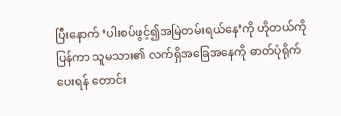ပြီးနောက် ‘ပါးစပ်ဖွင့်၍အမြဲတမ်းရယ်နေ’ကို ဟိုတယ်ကိုပြန်ကာ သူမသား၏ လက်ရှိအခြေအနေကို ဓာတ်ပုံရိုက်ပေးရန် တောင်း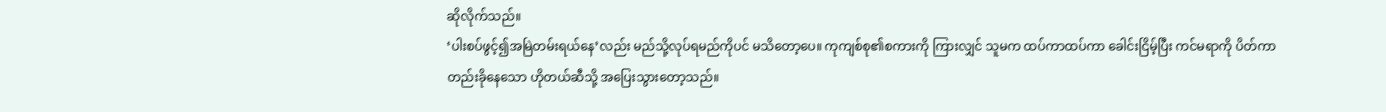ဆိုလိုက်သည်။
‘ပါးစပ်ဖွင့်၍အမြဲတမ်းရယ်နေ’လည်း မည်သို့လုပ်ရမည်ကိုပင် မသိတော့ပေ။ ကုကျစ်စု၏စကားကို ကြားလျှင် သူမက ထပ်ကာထပ်ကာ ခေါင်းငြိမ့်ပြီး ကင်မရာကို ပိတ်ကာ တည်းခိုနေသော ဟိုတယ်ဆီသို့ အပြေးသွားတော့သည်။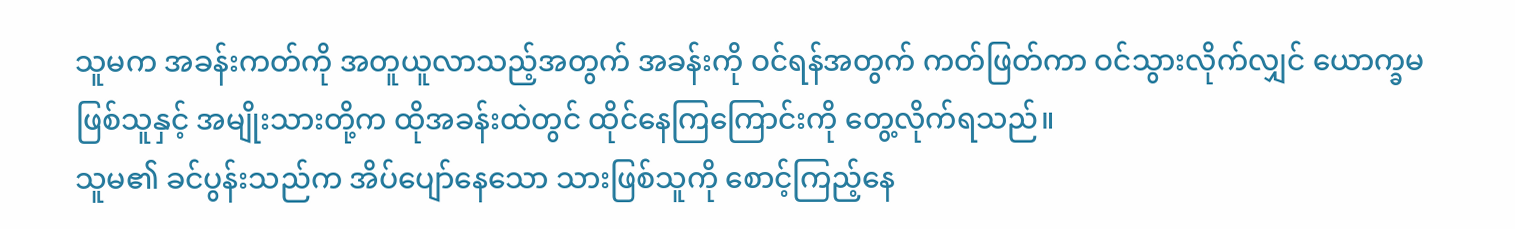သူမက အခန်းကတ်ကို အတူယူလာသည့်အတွက် အခန်းကို ဝင်ရန်အတွက် ကတ်ဖြတ်ကာ ဝင်သွားလိုက်လျှင် ယောက္ခမဖြစ်သူနှင့် အမျိုးသားတို့က ထိုအခန်းထဲတွင် ထိုင်နေကြကြောင်းကို တွေ့လိုက်ရသည်။
သူမ၏ ခင်ပွန်းသည်က အိပ်ပျော်နေသော သားဖြစ်သူကို စောင့်ကြည့်နေ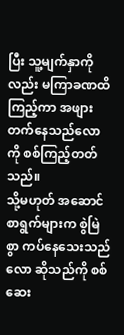ပြီး သူ့မျက်နှာကိုလည်း မကြာခဏထိကြည့်ကာ အဖျားတက်နေသည်လောကို စစ်ကြည့်တတ်သည်။
သို့မဟုတ် အဆောင်စာရွက်များက စွဲမြဲစွာ ကပ်နေသေးသည်လော ဆိုသည်ကို စစ်ဆေး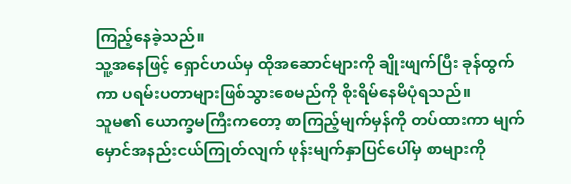ကြည့်နေခဲ့သည်။
သူ့အနေဖြင့် ရှောင်ဟယ်မှ ထိုအဆောင်များကို ချိုးဖျက်ပြီး ခုန်ထွက်ကာ ပရမ်းပတာများဖြစ်သွားစေမည်ကို စိုးရိမ်နေမိပုံရသည်။
သူမ၏ ယောက္ခမကြီးကတော့ စာကြည့်မျက်မှန်ကို တပ်ထားကာ မျက်မှောင်အနည်းငယ်ကြုတ်လျက် ဖုန်းမျက်နှာပြင်ပေါ်မှ စာများကို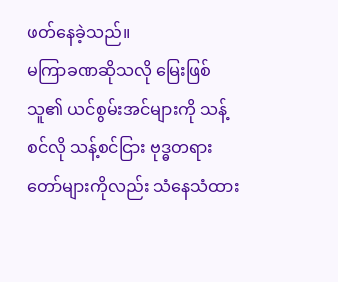ဖတ်နေခဲ့သည်။
မကြာခဏဆိုသလို မြေးဖြစ်သူ၏ ယင်စွမ်းအင်များကို သန့်စင်လို သန့်စင်ငြား ဗုဒ္ဓတရားတော်များကိုလည်း သံနေသံထား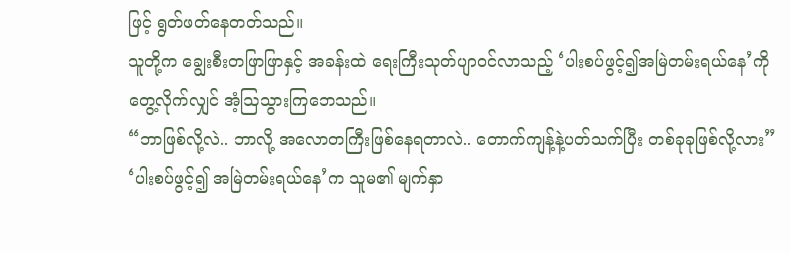ဖြင့် ရွတ်ဖတ်နေတတ်သည်။
သူတို့က ချွေးစီးတဖြာဖြာနှင့် အခန်းထဲ ရေးကြီးသုတ်ပျာဝင်လာသည့် ‘ပါးစပ်ဖွင့်၍အမြဲတမ်းရယ်နေ’ကို တွေ့လိုက်လျှင် အံ့ဩသွားကြဘေသည်။
“ဘာဖြစ်လို့လဲ.. ဘာလို့ အလောတကြီးဖြစ်နေရတာလဲ.. တောက်ကျန့်နဲ့ပတ်သက်ပြီး တစ်ခုခုဖြစ်လို့လား”
‘ပါးစပ်ဖွင့်၍ အမြဲတမ်းရယ်နေ’က သူမ၏ မျက်နှာ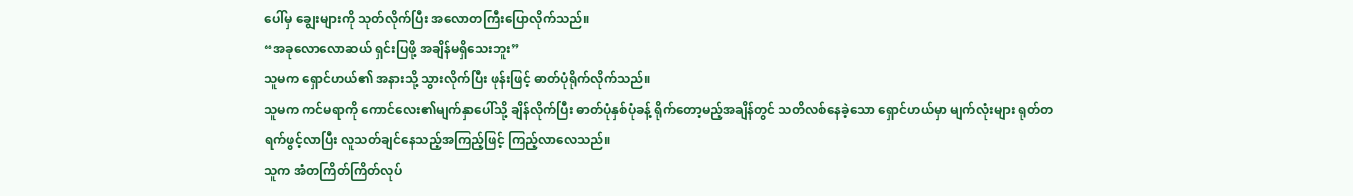ပေါ်မှ ချွေးများကို သုတ်လိုက်ပြီး အလောတကြီးပြောလိုက်သည်။
“အခုလောလောဆယ် ရှင်းပြဖို့ အချိန်မရှိသေးဘူး”
သူမက ရှောင်ဟယ်၏ အနားသို့ သွားလိုက်ပြီး ဖုန်းဖြင့် ဓာတ်ပုံရိုက်လိုက်သည်။
သူမက ကင်မရာကို ကောင်လေး၏မျက်နှာပေါ်သို့ ချိန်လိုက်ပြီး ဓာတ်ပုံနှစ်ပုံခန့် ရိုက်တော့မည့်အချိန်တွင် သတိလစ်နေခဲ့သော ရှောင်ဟယ်မှာ မျက်လုံးများ ရုတ်တရက်ဖွင့်လာပြီး လူသတ်ချင်နေသည့်အကြည့်ဖြင့် ကြည့်လာလေသည်။
သူက အံတကြိတ်ကြိတ်လုပ်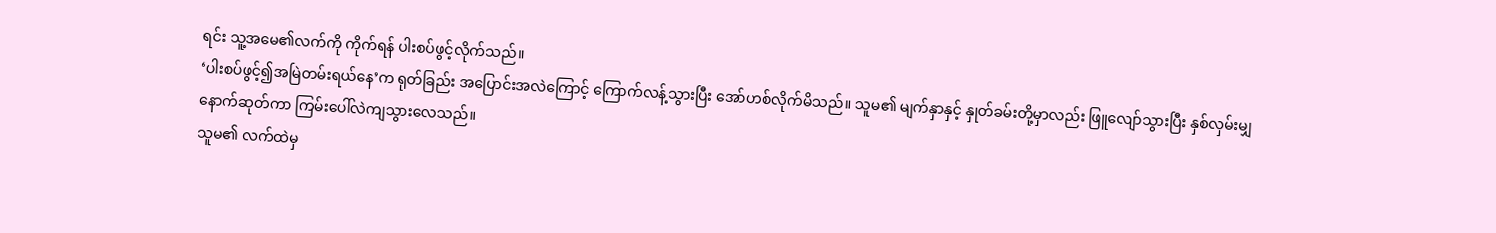ရင်း သူ့အမေ၏လက်ကို ကိုက်ရန် ပါးစပ်ဖွင့်လိုက်သည်။
‘ပါးစပ်ဖွင့်၍အမြဲတမ်းရယ်နေ’က ရုတ်ခြည်း အပြောင်းအလဲကြောင့် ကြောက်လန့်သွားပြီး အော်ဟစ်လိုက်မိသည်။ သူမ၏ မျက်နှာနှင့် နှုတ်ခမ်းတို့မှာလည်း ဖြူလျော်သွားပြီး နှစ်လှမ်းမျှနောက်ဆုတ်ကာ ကြမ်းပေါ်လဲကျသွားလေသည်။
သူမ၏ လက်ထဲမှ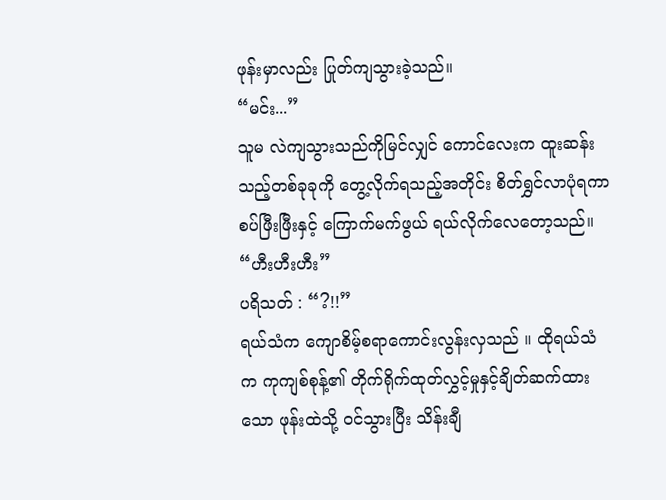ဖုန်းမှာလည်း ပြုတ်ကျသွားခဲ့သည်။
“မင်း...”
သူမ လဲကျသွားသည်ကိုမြင်လျှင် ကောင်လေးက ထူးဆန်းသည့်တစ်ခုခုကို တွေ့လိုက်ရသည့်အတိုင်း စိတ်ရွှင်လာပုံရကာ စပ်ဖြီးဖြီးနှင့် ကြောက်မက်ဖွယ် ရယ်လိုက်လေတော့သည်။
“ဟီးဟီးဟီး”
ပရိသတ် : “?!!”
ရယ်သံက ကျောစိမ့်စရာကောင်းလွန်းလှသည် ။ ထိုရယ်သံက ကုကျစ်စုန့်၏ တိုက်ရိုက်ထုတ်လွှင့်မှုနှင့်ချိတ်ဆက်ထားသော ဖုန်းထဲသို့ ဝင်သွားပြီး သိန်းချီ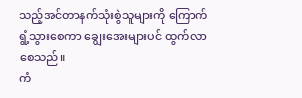သည့်အင်တာနက်သုံးစွဲသူများကို ကြောက်ရွံ့သွားစေကာ ချွေးအေးများပင် ထွက်လာစေသည်။
ကံ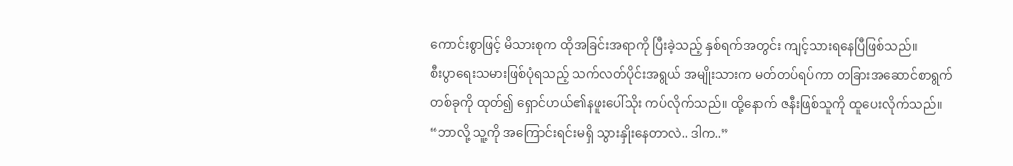ကောင်းစွာဖြင့် မိသားစုက ထိုအခြင်းအရာကို ပြီးခဲ့သည့် နှစ်ရက်အတွင်း ကျင့်သားရနေပြီဖြစ်သည်။
စီးပွာရေးသမားဖြစ်ပုံရသည့် သက်လတ်ပိုင်းအရွယ် အမျိုးသားက မတ်တပ်ရပ်ကာ တခြားအဆောင်စာရွက်တစ်ခုကို ထုတ်၍ ရှောင်ဟယ်၏နဖူးပေါ်သိုး ကပ်လိုက်သည်။ ထို့နောက် ဇနီးဖြစ်သူကို ထူပေးလိုက်သည်။
“ဘာလို့ သူ့ကို အကြောင်းရင်းမရှိ သွားနှိုးနေတာလဲ.. ဒါက..”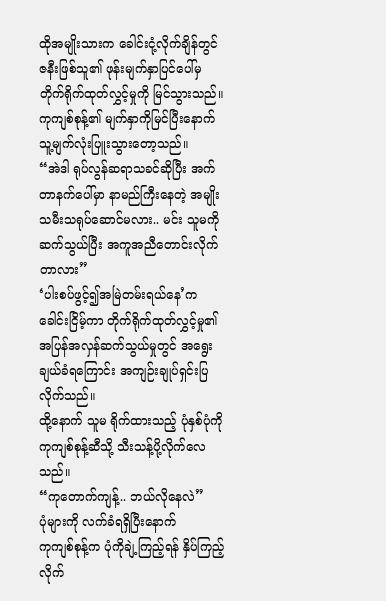ထိုအမျိုးသားက ခေါင်းငုံ့လိုက်ချိန်တွင် ဇနီးဖြစ်သူ၏ ဖုန်းမျက်နှာပြင်ပေါ်မှ တိုက်ရိုက်ထုတ်လွှင့်မှုကို မြင်သွားသည်။
ကုကျစ်စုန့်၏ မျက်နှာကိုမြင်ပြီးနောက် သူ့မျက်လုံးပြူးသွားတော့သည်။
“အဲဒါ ရုပ်လွန်ဆရာသခင်ဆိုပြီး အက်တာနက်ပေါ်မှာ နာမည်ကြီးနေတဲ့ အမျိုးသမီးသရုပ်ဆောင်မလား.. မင်း သူမကိုဆက်သွယ်ပြီး အကူအညီတောင်းလိုက်တာလား”
‘ပါးစပ်ဖွင့်၍အမြဲတမ်းရယ်နေ’က ခေါင်းငြိမ့်ကာ တိုက်ရိုက်ထုတ်လွှင့်မှု၏ အပြန်အလှန်ဆက်သွယ်မှုတွင် အရွေးချယ်ခံရကြောင်း အကျဉ်းချုပ်ရှင်းပြလိုက်သည်။
ထို့နောက် သူမ ရိုက်ထားသည့် ပုံနှစ်ပုံကို ကုကျစ်စုန့်ဆီသို့ သီးသန့်ပို့လိုက်လေသည်။
“ကုတောက်ကျန့်.. ဘယ်လိုနေလဲ”
ပုံများကို လက်ခံရရှိပြီးနောက်
ကုကျစ်စုန့်က ပုံကိုချဲ့ကြည့်ရန် နှိပ်ကြည့်လိုက်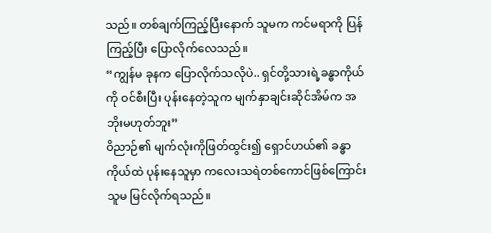သည်။ တစ်ချက်ကြည့်ပြီးနောက် သူမက ကင်မရာကို ပြန်ကြည့်ပြီး ပြောလိုက်လေသည်။
“ကျွန်မ ခုနက ပြောလိုက်သလိုပဲ.. ရှင်တို့သားရဲ့ခန္ဓာကိုယ်ကို ဝင်စီးပြီး ပုန်းနေတဲ့သူက မျက်နှာချင်းဆိုင်အိမ်က အဘိုးမဟုတ်ဘူး”
ဝိညာဉ်၏ မျက်လုံးကိုဖြတ်ထွင်း၍ ရှောင်ဟယ်၏ ခန္ဓာကိုယ်ထဲ ပုန်းနေသူမှာ ကလေးသရဲတစ်ကောင်ဖြစ်ကြောင်း သူမ မြင်လိုက်ရသည်။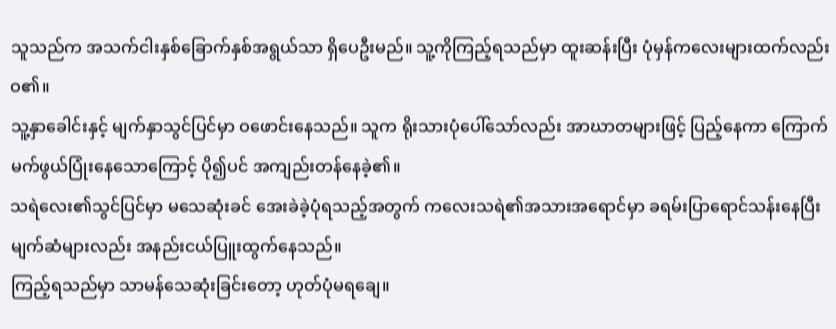သူသည်က အသက်ငါးနှစ်ခြောက်နှစ်အရွယ်သာ ရှိပေဦးမည်။ သူ့ကိုကြည့်ရသည်မှာ ထူးဆန်းပြီး ပုံမှန်ကလေးများထက်လည်း ဝ၏။
သူ့နှာခေါင်းနှင့် မျက်နှာသွင်ပြင်မှာ ဝဖောင်းနေသည်။ သူက ရိုးသားပုံပေါ်သော်လည်း အာဃာတများဖြင့် ပြည့်နေကာ ကြောက်မက်ဖွယ်ပြုံးနေသောကြောင့် ပို၍ပင် အကျည်းတန်နေခဲ့၏။
သရဲလေး၏သွင်ပြင်မှာ မသေဆုံးခင် အေးခဲခဲ့ပုံရသည့်အတွက် ကလေးသရဲ၏အသားအရောင်မှာ ခရမ်းပြာရောင်သန်းနေပြီး မျက်ဆံများလည်း အနည်းငယ်ပြူးထွက်နေသည်။
ကြည့်ရသည်မှာ သာမန်သေဆုံးခြင်းတော့ ဟုတ်ပုံမရချေ။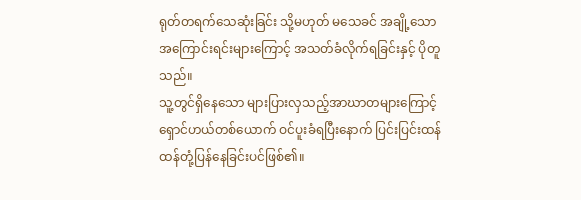ရုတ်တရက်သေဆုံးခြင်း သို့မဟုတ် မသေခင် အချို့သောအကြောင်းရင်းများကြောင့် အသတ်ခံလိုက်ရခြင်းနှင့် ပိုတူသည်။
သူ့တွင်ရှိနေသော များပြားလှသည့်အာဃာတများကြောင့် ရှောင်ဟယ်တစ်ယောက် ဝင်ပူးခံရပြီးနောက် ပြင်းပြင်းထန်ထန်တုံ့ပြန်နေခြင်းပင်ဖြစ်၏။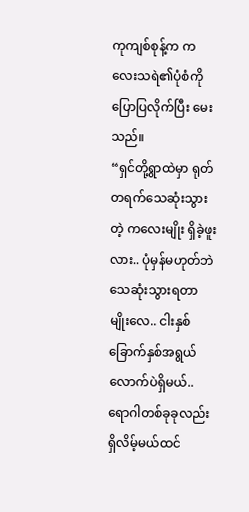ကုကျစ်စုန့်က ကလေးသရဲ၏ပုံစံကို ပြောပြလိုက်ပြီး မေးသည်။
“ရှင်တို့ရွာထဲမှာ ရုတ်တရက်သေဆုံးသွားတဲ့ ကလေးမျိုး ရှိခဲ့ဖူးလား.. ပုံမှန်မဟုတ်ဘဲ သေဆုံးသွားရတာမျိုးလေ.. ငါးနှစ်ခြောက်နှစ်အရွယ်လောက်ပဲရှိမယ်.. ရောဂါတစ်ခုခုလည်း ရှိလိမ့်မယ်ထင်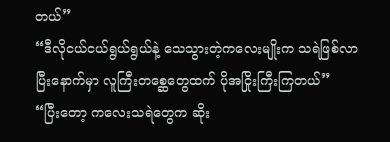တယ်”
“ဒီလိုငယ်ငယ်ရွယ်ရွယ်နဲ့ သေသွားတဲ့ကလေးမျိုးက သရဲဖြစ်လာပြီးနောက်မှာ လူကြီးတစ္ဆေတွေထက် ပိုအငြိုးကြီးကြတယ်”
“ပြီးတော့ ကလေးသရဲတွေက ဆိုး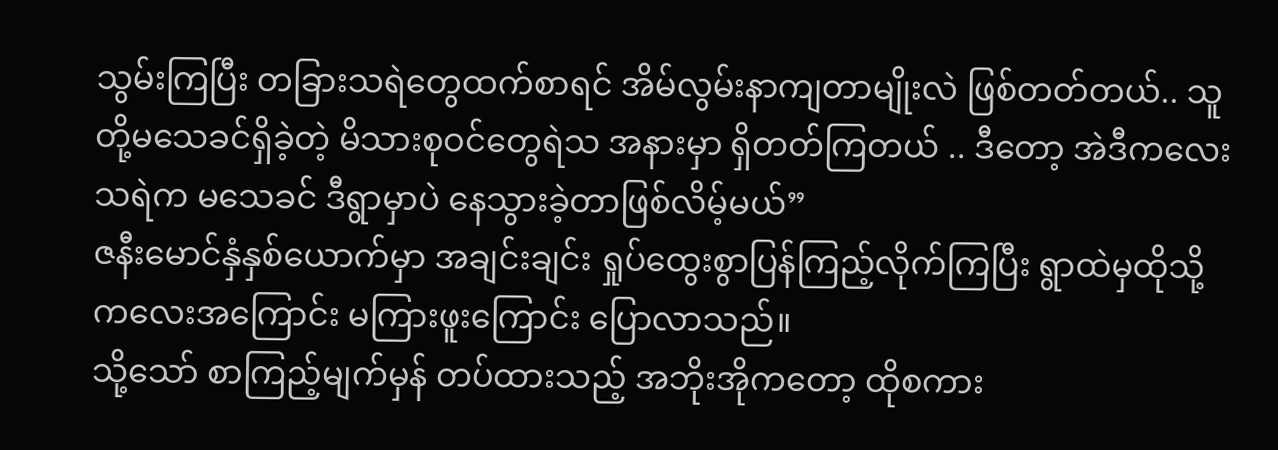သွမ်းကြပြီး တခြားသရဲတွေထက်စာရင် အိမ်လွမ်းနာကျတာမျိုးလဲ ဖြစ်တတ်တယ်.. သူတို့မသေခင်ရှိခဲ့တဲ့ မိသားစုဝင်တွေရဲသ အနားမှာ ရှိတတ်ကြတယ် .. ဒီတော့ အဲဒီကလေးသရဲက မသေခင် ဒီရွာမှာပဲ နေသွားခဲ့တာဖြစ်လိမ့်မယ်”
ဇနီးမောင်နှံနှစ်ယောက်မှာ အချင်းချင်း ရှုပ်ထွေးစွာပြန်ကြည့်လိုက်ကြပြီး ရွာထဲမှထိုသို့ကလေးအကြောင်း မကြားဖူးကြောင်း ပြောလာသည်။
သို့သော် စာကြည့်မျက်မှန် တပ်ထားသည့် အဘိုးအိုကတော့ ထိုစကား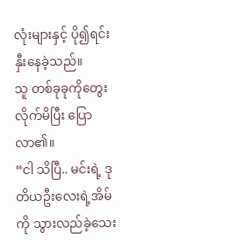လုံးများနှင့် ပို၍ရင်းနှီးနေခဲ့သည်။
သူ တစ်ခုခုကိုတွေးလိုက်မိပြီး ပြောလာ၏။
“ငါ သိပြီ.. မင်းရဲ့ ဒုတိယဦးလေးရဲ့အိမ်ကို သွားလည်ခဲ့သေး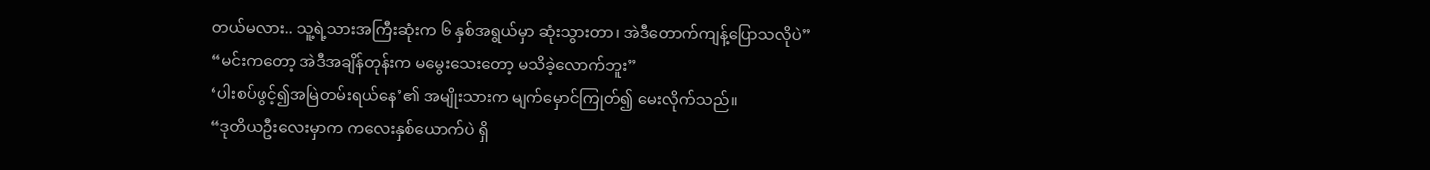တယ်မလား.. သူ့ရဲ့သားအကြီးဆုံးက ၆ နှစ်အရွယ်မှာ ဆုံးသွားတာ၊ အဲဒီတောက်ကျန့်ပြောသလိုပဲ”
“မင်းကတော့ အဲဒီအချိန်တုန်းက မမွေးသေးတော့ မသိခဲ့လောက်ဘူး”
‘ပါးစပ်ဖွင့်၍အမြဲတမ်းရယ်နေ’၏ အမျိုးသားက မျက်မှောင်ကြုတ်၍ မေးလိုက်သည်။
“ဒုတိယဦးလေးမှာက ကလေးနှစ်ယောက်ပဲ ရှိ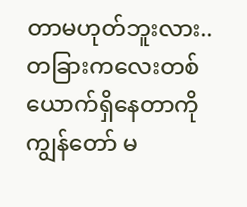တာမဟုတ်ဘူးလား.. တခြားကလေးတစ်ယောက်ရှိနေတာကို ကျွန်တော် မ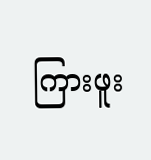ကြားဖူး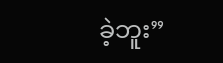ခဲ့ဘူး”